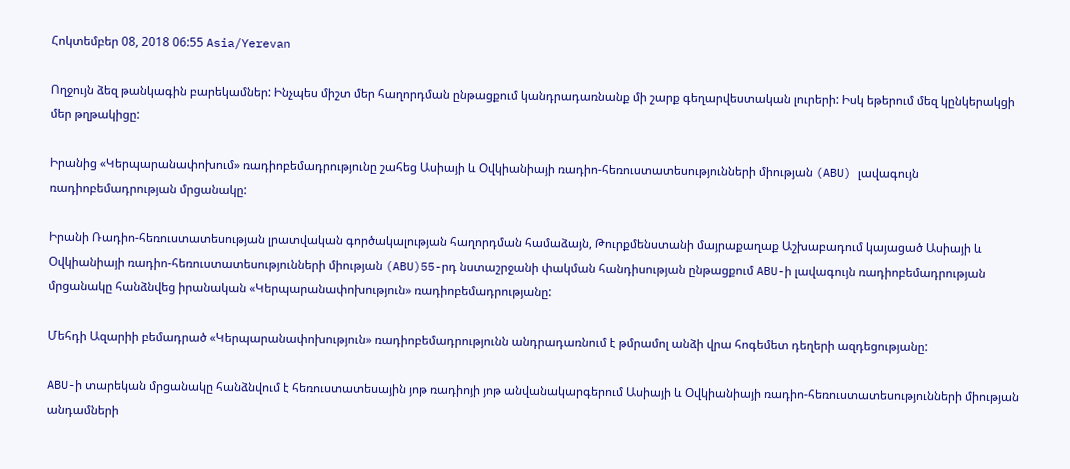Հոկտեմբեր 08, 2018 06:55 Asia/Yerevan

Ողջույն ձեզ թանկագին բարեկամներ: Ինչպես միշտ մեր հաղորդման ընթացքում կանդրադառնանք մի շարք գեղարվեստական լուրերի: Իսկ եթերում մեզ կընկերակցի մեր թղթակիցը:

Իրանից «Կերպարանափոխում» ռադիոբեմադրությունը շահեց Ասիայի և Օվկիանիայի ռադիո-հեռուստատեսությունների միության (ABU) լավագույն ռադիոբեմադրության մրցանակը:

Իրանի Ռադիո-հեռուստատեսության լրատվական գործակալության հաղորդման համաձայն, Թուրքմենստանի մայրաքաղաք Աշխաբադում կայացած Ասիայի և Օվկիանիայի ռադիո-հեռուստատեսությունների միության (ABU)55-րդ նստաշրջանի փակման հանդիսության ընթացքում ABU-ի լավագույն ռադիոբեմադրության մրցանակը հանձնվեց իրանական «Կերպարանափոխություն» ռադիոբեմադրությանը:

Մեհդի Ազարիի բեմադրած «Կերպարանափոխություն» ռադիոբեմադրությունն անդրադառնում է թմրամոլ անձի վրա հոգեմետ դեղերի ազդեցությանը:

ABU-ի տարեկան մրցանակը հանձնվում է հեռուստատեսային յոթ ռադիոյի յոթ անվանակարգերում Ասիայի և Օվկիանիայի ռադիո-հեռուստատեսությունների միության անդամների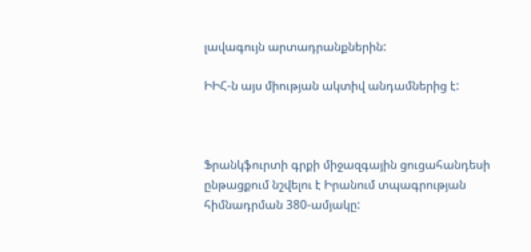լավագույն արտադրանքներին:

ԻԻՀ-ն այս միության ակտիվ անդամներից է:



Ֆրանկֆուրտի գրքի միջազգային ցուցահանդեսի ընթացքում նշվելու է Իրանում տպագրության հիմնադրման 380-ամյակը: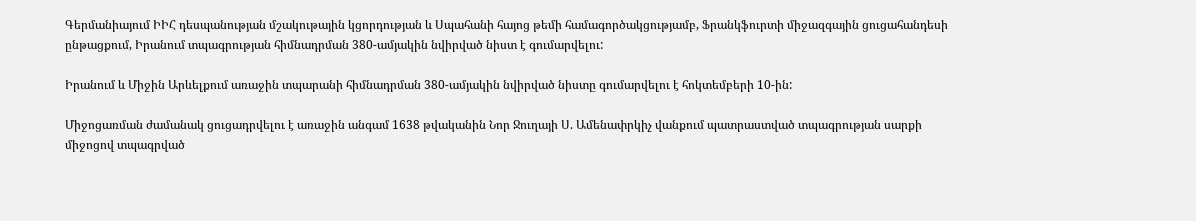Գերմանիայում ԻԻՀ դեսպանության մշակութային կցորդության և Սպահանի հայոց թեմի համագործակցությամբ, Ֆրանկֆուրտի միջազգային ցուցահանդեսի ընթացքում, Իրանում տպագրության հիմնադրման 380-ամյակին նվիրված նիստ է գումարվելու:

Իրանում և Միջին Արևելքում առաջին տպարանի հիմնադրման 380-ամյակին նվիրված նիստը գումարվելու է հոկտեմբերի 10-ին:

Միջոցառման ժամանակ ցուցադրվելու է առաջին անգամ 1638 թվականին Նոր Ջուղայի Ս. Ամենափրկիչ վանքում պատրաստված տպագրության սարքի միջոցով տպագրված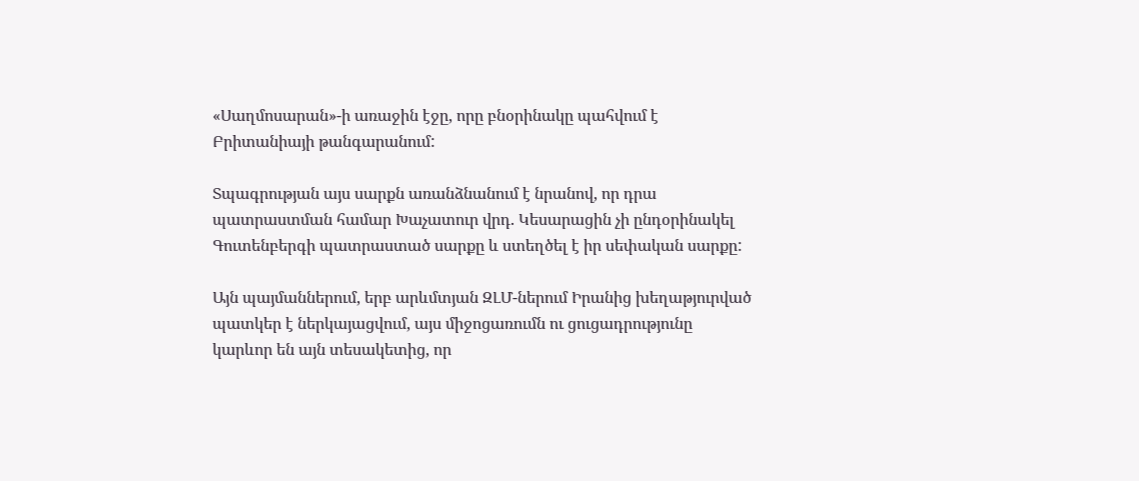«Սաղմոսարան»-ի առաջին էջը, որը բնօրինակը պահվում է Բրիտանիայի թանգարանում:

Տպագրության այս սարքն առանձնանում է նրանով, որ դրա պատրաստման համար Խաչատուր վրդ. Կեսարացին չի ընդօրինակել Գուտենբերգի պատրաստած սարքը և ստեղծել է իր սեփական սարքը:

Այն պայմաններում, երբ արևմտյան ԶԼՄ-ներում Իրանից խեղաթյուրված պատկեր է ներկայացվում, այս միջոցառումն ու ցուցադրությունը կարևոր են այն տեսակետից, որ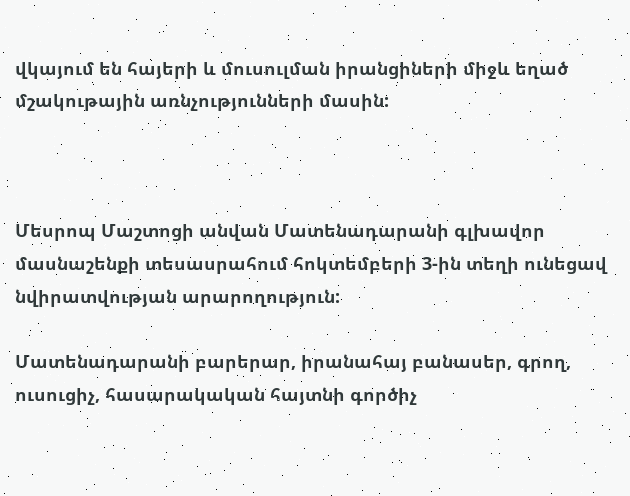վկայում են հայերի և մուսուլման իրանցիների միջև եղած մշակութային առնչությունների մասին:



Մեսրոպ Մաշտոցի անվան Մատենադարանի գլխավոր մասնաշենքի տեսասրահում հոկտեմբերի 3-ին տեղի ունեցավ նվիրատվության արարողություն:

Մատենադարանի բարերար, իրանահայ բանասեր, գրող, ուսուցիչ, հասարակական հայտնի գործիչ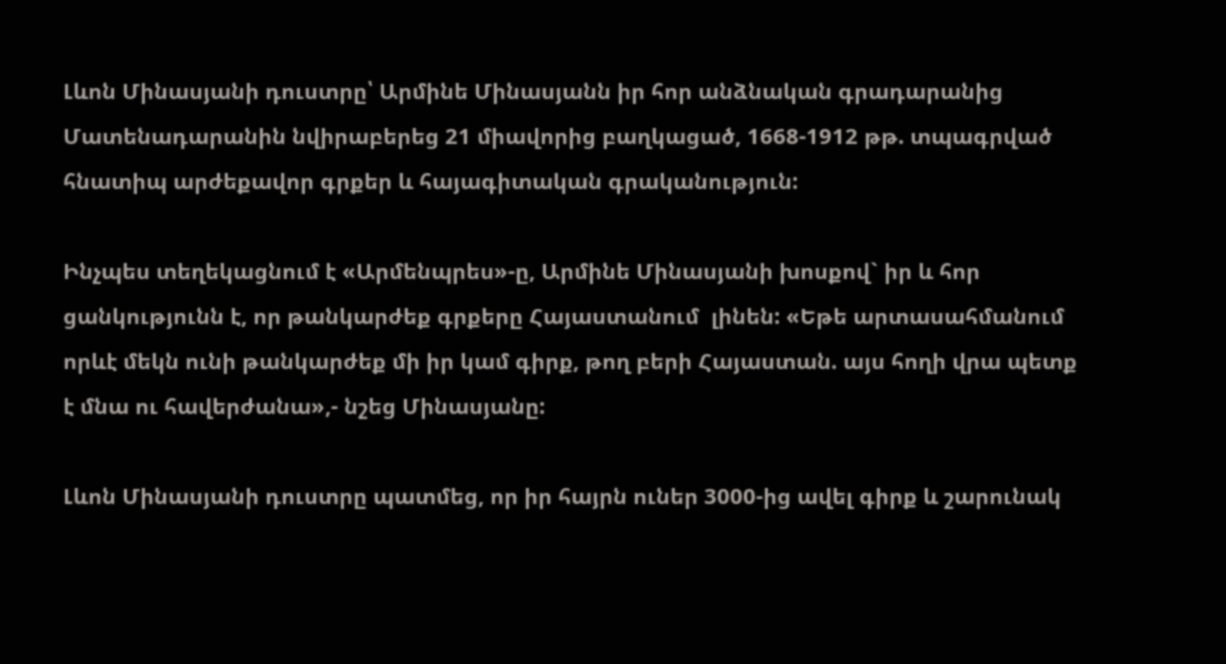Լևոն Մինասյանի դուստրը՝ Արմինե Մինասյանն իր հոր անձնական գրադարանից Մատենադարանին նվիրաբերեց 21 միավորից բաղկացած, 1668-1912 թթ. տպագրված հնատիպ արժեքավոր գրքեր և հայագիտական գրականություն:

Ինչպես տեղեկացնում է «Արմենպրես»-ը, Արմինե Մինասյանի խոսքով` իր և հոր ցանկությունն է, որ թանկարժեք գրքերը Հայաստանում  լինեն: «Եթե արտասահմանում որևէ մեկն ունի թանկարժեք մի իր կամ գիրք, թող բերի Հայաստան. այս հողի վրա պետք է մնա ու հավերժանա»,- նշեց Մինասյանը:

Լևոն Մինասյանի դուստրը պատմեց, որ իր հայրն ուներ 3000-ից ավել գիրք և շարունակ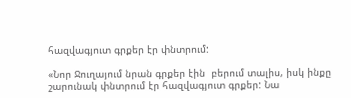հազվագյուտ գրքեր էր փնտրում:

«Նոր Ջուղայում նրան գրքեր էին  բերում տալիս, իսկ ինքը շարունակ փնտրում էր հազվագյուտ գրքեր: Նա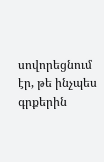սովորեցնում էր, թե ինչպես գրքերին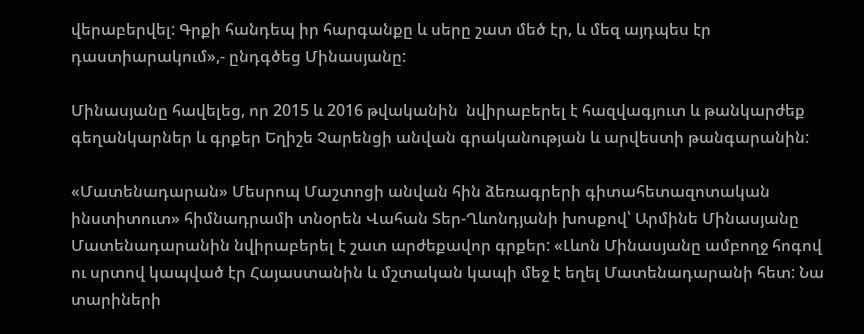վերաբերվել: Գրքի հանդեպ իր հարգանքը և սերը շատ մեծ էր, և մեզ այդպես էր դաստիարակում»,- ընդգծեց Մինասյանը:

Մինասյանը հավելեց, որ 2015 և 2016 թվականին  նվիրաբերել է հազվագյուտ և թանկարժեք գեղանկարներ և գրքեր Եղիշե Չարենցի անվան գրականության և արվեստի թանգարանին:

«Մատենադարան» Մեսրոպ Մաշտոցի անվան հին ձեռագրերի գիտահետազոտական ինստիտուտ» հիմնադրամի տնօրեն Վահան Տեր-Ղևոնդյանի խոսքով՝ Արմինե Մինասյանը Մատենադարանին նվիրաբերել է շատ արժեքավոր գրքեր: «Լևոն Մինասյանը ամբողջ հոգով ու սրտով կապված էր Հայաստանին և մշտական կապի մեջ է եղել Մատենադարանի հետ: Նա տարիների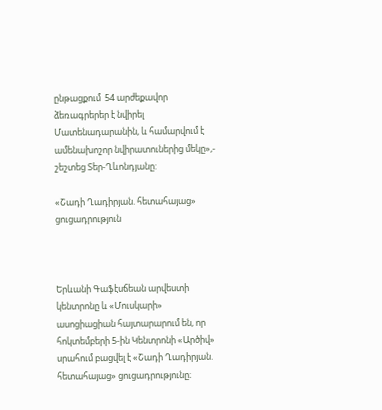ընթացքում  54 արժեքավոր ձեռագրերեր է նվիրել Մատենադարանին, և համարվում է ամենախոշոր նվիրատուներից մեկը»,- շեշտեց Տեր-Ղևոնդյանը:

«Շադի Ղադիրյան. հետահայաց» ցուցադրություն



Երևանի Գաֆէսճեան արվեստի կենտրոնը և «Մուսկարի» ասոցիացիան հայտարարում են, որ հոկտեմբերի 5-ին Կենտրոնի «Արծիվ» սրահում բացվել է «Շադի Ղադիրյան. հետահայաց» ցուցադրությունը։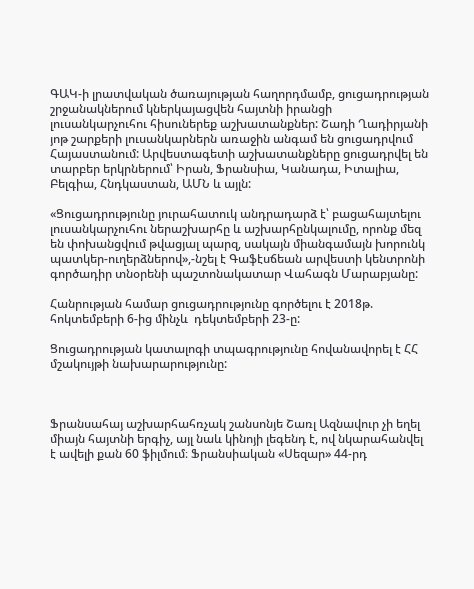ԳԱԿ-ի լրատվական ծառայության հաղորդմամբ, ցուցադրության շրջանակներում կներկայացվեն հայտնի իրանցի լուսանկարչուհու հիսուներեք աշխատանքներ: Շադի Ղադիրյանի յոթ շարքերի լուսանկարներն առաջին անգամ են ցուցադրվում Հայաստանում: Արվեստագետի աշխատանքները ցուցադրվել են տարբեր երկրներում՝ Իրան, Ֆրանսիա, Կանադա, Իտալիա, Բելգիա, Հնդկաստան, ԱՄՆ և այլն:

«Ցուցադրությունը յուրահատուկ անդրադարձ է՝ բացահայտելու լուսանկարչուհու ներաշխարհը և աշխարհընկալումը, որոնք մեզ են փոխանցվում թվացյալ պարզ, սակայն միանգամայն խորունկ պատկեր-ուղերձներով»,-նշել է Գաֆէսճեան արվեստի կենտրոնի գործադիր տնօրենի պաշտոնակատար Վահագն Մարաբյանը:

Հանրության համար ցուցադրությունը գործելու է 2018թ. հոկտեմբերի 6-ից մինչև  դեկտեմբերի 23-ը:

Ցուցադրության կատալոգի տպագրությունը հովանավորել է ՀՀ մշակույթի նախարարությունը:



Ֆրանսահայ աշխարհահռչակ շանսոնյե Շառլ Ազնավուր չի եղել միայն հայտնի երգիչ, այլ նաև կինոյի լեգենդ է, ով նկարահանվել է ավելի քան 60 ֆիլմում։ Ֆրանսիական «Սեզար» 44-րդ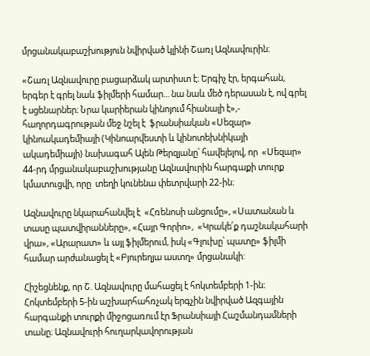մրցանակաբաշխություն նվիրված կլինի Շառլ Ազնավուրին։

«Շառլ Ազնավուրը բացարձակ արտիստ է։ Երգիչ էր, երգահան, երգեր է գրել նաև ֆիլմերի համար... նա նաև մեծ դերասան է, ով գրել է սցենարներ։ Նրա կարիերան կինոյում հիանալի է»,- հաղորդագրության մեջ նշել է  ֆրանսիական «Սեզար» կինոակադեմիայի (Կինոարվեստի և կինոտեխնիկայի ակադեմիայի) նախագահ Ալեն Թերզյանը՝ հավելելով, որ  «Սեզար» 44-րդ մրցանակաբաշխությանը Ազնավուրին հարգաքի տուրք կմատուցվի, որը  տեղի կունենա փետրվարի 22-ին։

Ազնավուրը նկարահանվել է  «Հռենոսի անցումը», «Սատանան և տասը պատվիրանները», «Հայր Գորիո»,  «Կրակե՛ք դաշնակահարի վրա», «Արարատ» և այլ ֆիլմերում, իսկ «Գլուխը՝ պատը» ֆիլմի համար արժանացել է «Բյուրեղյա աստղ» մրցանակի:

Հիշեցնենք, որ Շ. Ազնավուրը մահացել է հոկտեմբերի 1-ին։ Հոկտեմբերի 5-ին աշխարհահռչակ երգչին նվիրված Ազգային հարգանքի տուրքի միջոցառում էր Ֆրանսիայի Հաշմանդամների տանը։ Ազնավուրի հուղարկավորության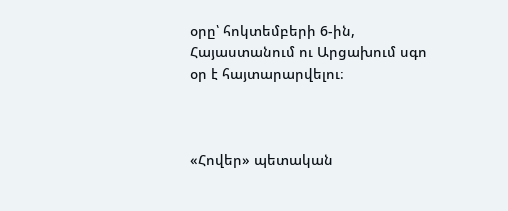օրը՝ հոկտեմբերի 6-ին, Հայաստանում ու Արցախում սգո օր է հայտարարվելու։



«Հովեր» պետական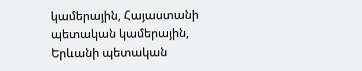կամերային, Հայաստանի պետական կամերային, Երևանի պետական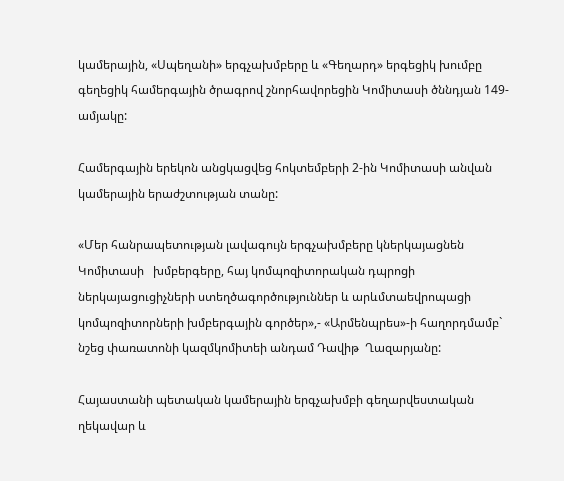կամերային, «Սպեղանի» երգչախմբերը և «Գեղարդ» երգեցիկ խումբը գեղեցիկ համերգային ծրագրով շնորհավորեցին Կոմիտասի ծննդյան 149-ամյակը:

Համերգային երեկոն անցկացվեց հոկտեմբերի 2-ին Կոմիտասի անվան կամերային երաժշտության տանը:

«Մեր հանրապետության լավագույն երգչախմբերը կներկայացնեն Կոմիտասի   խմբերգերը, հայ կոմպոզիտորական դպրոցի  ներկայացուցիչների ստեղծագործություններ և արևմտաեվրոպացի կոմպոզիտորների խմբերգային գործեր»,- «Արմենպրես»-ի հաղորդմամբ`  նշեց փառատոնի կազմկոմիտեի անդամ Դավիթ  Ղազարյանը:

Հայաստանի պետական կամերային երգչախմբի գեղարվեստական ղեկավար և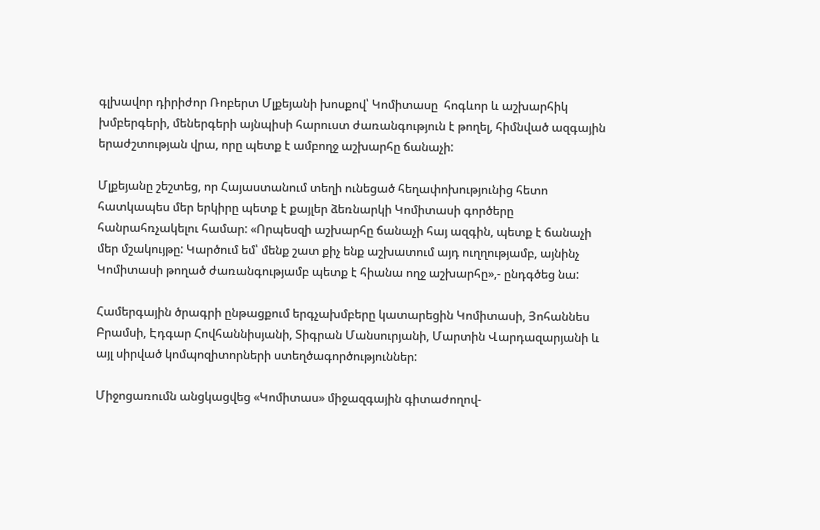գլխավոր դիրիժոր Ռոբերտ Մլքեյանի խոսքով՝ Կոմիտասը  հոգևոր և աշխարհիկ խմբերգերի, մեներգերի այնպիսի հարուստ ժառանգություն է թողել, հիմնված ազգային երաժշտության վրա, որը պետք է ամբողջ աշխարհը ճանաչի:

Մլքեյանը շեշտեց, որ Հայաստանում տեղի ունեցած հեղափոխությունից հետո հատկապես մեր երկիրը պետք է քայլեր ձեռնարկի Կոմիտասի գործերը հանրահռչակելու համար: «Որպեսզի աշխարհը ճանաչի հայ ազգին, պետք է ճանաչի մեր մշակույթը: Կարծում եմ՝ մենք շատ քիչ ենք աշխատում այդ ուղղությամբ, այնինչ Կոմիտասի թողած ժառանգությամբ պետք է հիանա ողջ աշխարհը»,- ընդգծեց նա:

Համերգային ծրագրի ընթացքում երգչախմբերը կատարեցին Կոմիտասի, Յոհաննես Բրամսի, Էդգար Հովհաննիսյանի, Տիգրան Մանսուրյանի, Մարտին Վարդազարյանի և այլ սիրված կոմպոզիտորների ստեղծագործություններ:

Միջոցառումն անցկացվեց «Կոմիտաս» միջազգային գիտաժողով-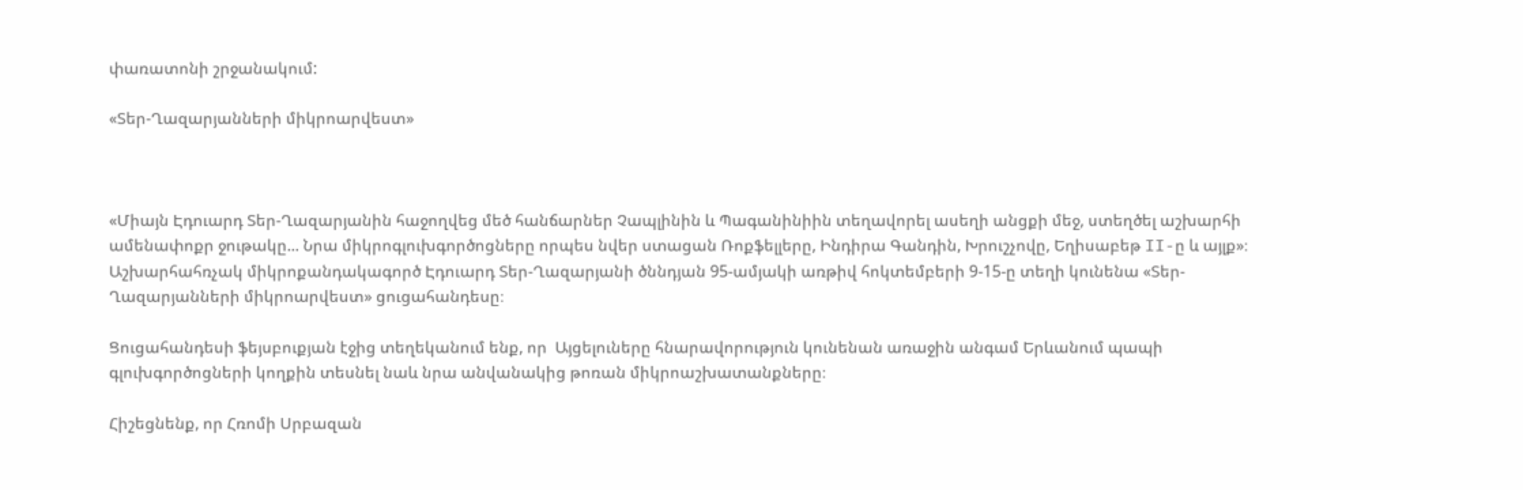փառատոնի շրջանակում:

«Տեր-Ղազարյանների միկրոարվեստ»



«Միայն Էդուարդ Տեր-Ղազարյանին հաջողվեց մեծ հանճարներ Չապլինին և Պագանինիին տեղավորել ասեղի անցքի մեջ, ստեղծել աշխարհի ամենափոքր ջութակը... Նրա միկրոգլուխգործոցները որպես նվեր ստացան Ռոքֆելլերը, Ինդիրա Գանդին, Խրուշչովը, Եղիսաբեթ II-ը և այլք»։  Աշխարհահռչակ միկրոքանդակագործ Էդուարդ Տեր-Ղազարյանի ծննդյան 95-ամյակի առթիվ հոկտեմբերի 9-15-ը տեղի կունենա «Տեր-Ղազարյանների միկրոարվեստ» ցուցահանդեսը։

Ցուցահանդեսի ֆեյսբուքյան էջից տեղեկանում ենք, որ  Այցելուները հնարավորություն կունենան առաջին անգամ Երևանում պապի գլուխգործոցների կողքին տեսնել նաև նրա անվանակից թոռան միկրոաշխատանքները։

Հիշեցնենք, որ Հռոմի Սրբազան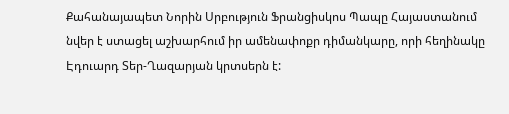Քահանայապետ Նորին Սրբություն Ֆրանցիսկոս Պապը Հայաստանում նվեր է ստացել աշխարհում իր ամենափոքր դիմանկարը, որի հեղինակը Էդուարդ Տեր-Ղազարյան կրտսերն է: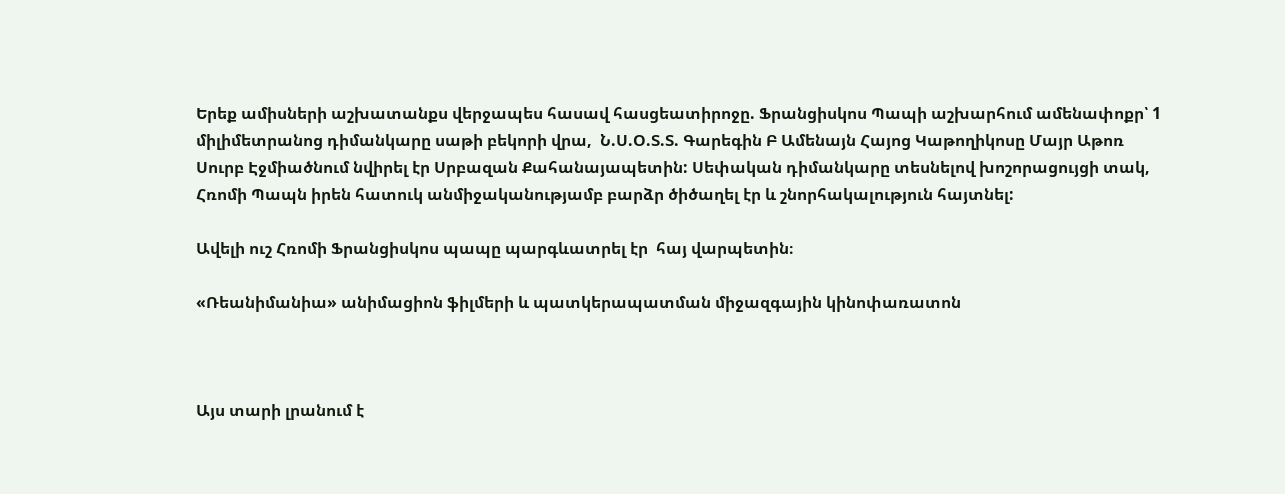Երեք ամիսների աշխատանքս վերջապես հասավ հասցեատիրոջը. Ֆրանցիսկոս Պապի աշխարհում ամենափոքր՝ 1 միլիմետրանոց դիմանկարը սաթի բեկորի վրա,  Ն.Ս.Օ.Տ.Տ. Գարեգին Բ Ամենայն Հայոց Կաթողիկոսը Մայր Աթոռ Սուրբ Էջմիածնում նվիրել էր Սրբազան Քահանայապետին: Սեփական դիմանկարը տեսնելով խոշորացույցի տակ, Հռոմի Պապն իրեն հատուկ անմիջականությամբ բարձր ծիծաղել էր և շնորհակալություն հայտնել:

Ավելի ուշ Հռոմի Ֆրանցիսկոս պապը պարգևատրել էր  հայ վարպետին։

«Ռեանիմանիա» անիմացիոն ֆիլմերի և պատկերապատման միջազգային կինոփառատոն



Այս տարի լրանում է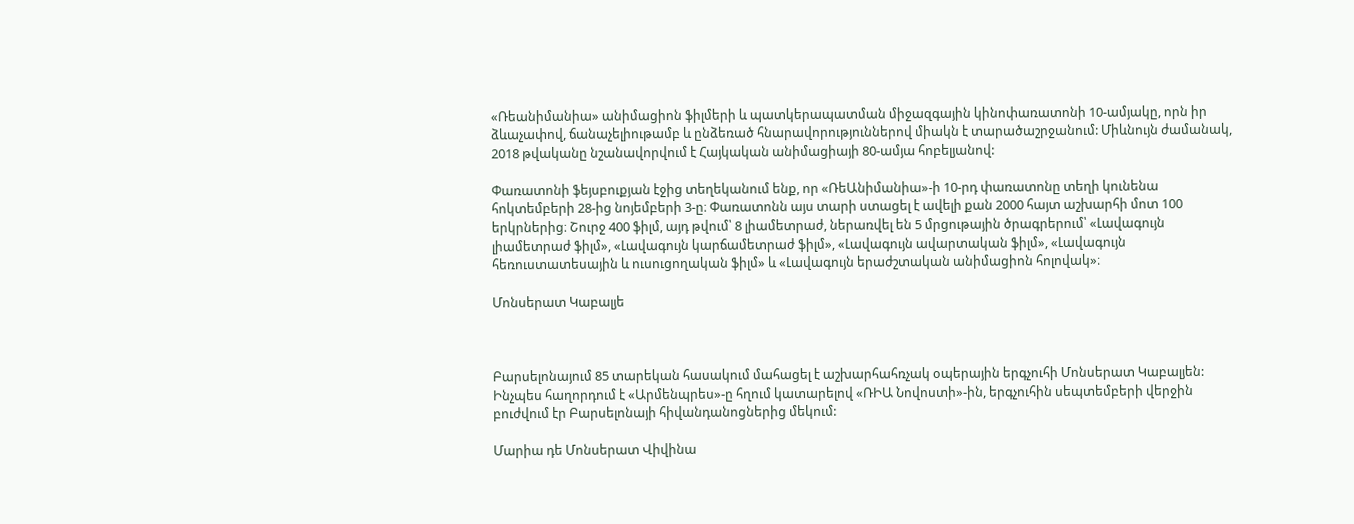«Ռեանիմանիա» անիմացիոն ֆիլմերի և պատկերապատման միջազգային կինոփառատոնի 10-ամյակը, որն իր ձևաչափով, ճանաչելիութամբ և ընձեռած հնարավորություններով միակն է տարածաշրջանում: Միևնույն ժամանակ, 2018 թվականը նշանավորվում է Հայկական անիմացիայի 80-ամյա հոբելյանով:

Փառատոնի ֆեյսբուքյան էջից տեղեկանում ենք, որ «ՌեԱնիմանիա»-ի 10-րդ փառատոնը տեղի կունենա հոկտեմբերի 28-ից նոյեմբերի 3-ը։ Փառատոնն այս տարի ստացել է ավելի քան 2000 հայտ աշխարհի մոտ 100 երկրներից։ Շուրջ 400 ֆիլմ, այդ թվում՝ 8 լիամետրաժ, ներառվել են 5 մրցութային ծրագրերում՝ «Լավագույն լիամետրաժ ֆիլմ», «Լավագույն կարճամետրաժ ֆիլմ», «Լավագույն ավարտական ֆիլմ», «Լավագույն հեռուստատեսային և ուսուցողական ֆիլմ» և «Լավագույն երաժշտական անիմացիոն հոլովակ»։

Մոնսերատ Կաբալյե



Բարսելոնայում 85 տարեկան հասակում մահացել է աշխարհահռչակ օպերային երգչուհի Մոնսերատ Կաբալյեն: Ինչպես հաղորդում է «Արմենպրես»-ը հղում կատարելով «ՌԻԱ Նովոստի»-ին, երգչուհին սեպտեմբերի վերջին բուժվում էր Բարսելոնայի հիվանդանոցներից մեկում:

Մարիա դե Մոնսերատ Վիվինա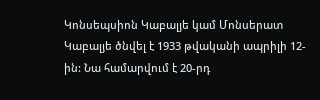Կոնսեպսիոն Կաբալյե կամ Մոնսերատ Կաբալյե ծնվել է 1933 թվականի ապրիլի 12-ին: Նա համարվում է 20-րդ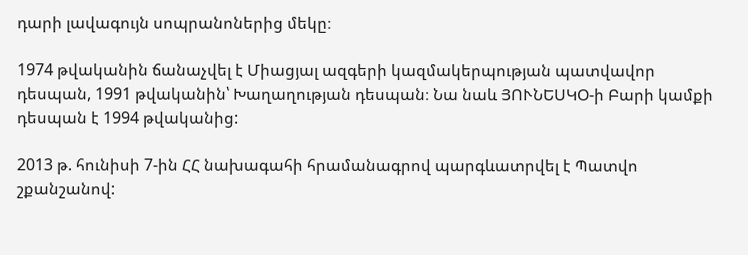դարի լավագույն սոպրանոներից մեկը։

1974 թվականին ճանաչվել է Միացյալ ազգերի կազմակերպության պատվավոր դեսպան, 1991 թվականին՝ Խաղաղության դեսպան։ Նա նաև ՅՈՒՆԵՍԿՕ-ի Բարի կամքի դեսպան է 1994 թվականից:

2013 թ. հունիսի 7-ին ՀՀ նախագահի հրամանագրով պարգևատրվել է Պատվո շքանշանով: